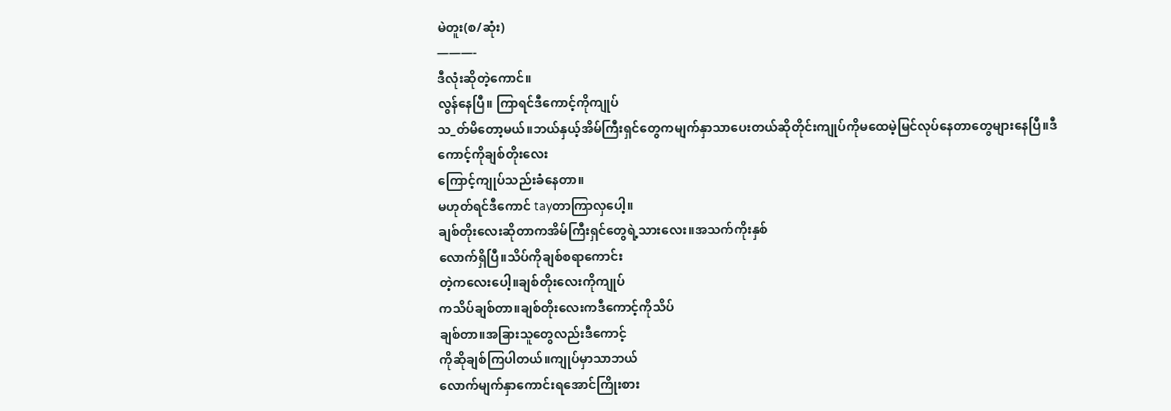မဲတူး(စ/ဆုံး)
———-
ဒီလုံးဆိုတဲ့ကောင်။
လွန်နေပြီ။ ကြာရင်ဒီကောင့်ကိုကျုပ်
သ_တ်မိတော့မယ်။ဘယ်နှယ့်အိမ်ကြီးရှင်တွေကမျက်နှာသာပေးတယ်ဆိုတိုင်းကျုပ်ကိုမထေမဲ့မြင်လုပ်နေတာတွေများနေပြီ။ဒီကောင့်ကိုချစ်တိုးလေး
ကြောင့်ကျုပ်သည်းခံနေတာ။
မဟုတ်ရင်ဒီကောင် tayတာကြာလှပေါ့။
ချစ်တိုးလေးဆိုတာကအိမ်ကြီးရှင်တွေရဲ့သားလေး။အသက်ကိုးနှစ်
လောက်ရှိပြီ။သိပ်ကိုချစ်စရာကောင်း
တဲ့ကလေးပေါ့။ချစ်တိုးလေးကိုကျုပ်
ကသိပ်ချစ်တာ။ချစ်တိုးလေးကဒီကောင့်ကိုသိပ်
ချစ်တာ။အခြားသူတွေလည်းဒီကောင့်
ကိုဆိုချစ်ကြပါတယ်။ကျုပ်မှာသာဘယ်
လောက်မျက်နှာကောင်းရအောင်ကြိုးစား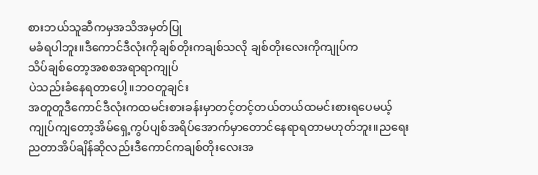စားဘယ်သူဆီကမှအသိအမှတ်ပြု
မခံရပါဘူး။ဒီကောင်ဒီလုံးကိုချစ်တိုးကချစ်သလို ချစ်တိုးလေးကိုကျုပ်က
သိပ်ချစ်တော့အစစအရာရာကျုပ်
ပဲသည်းခံနေရတာပေါ့။ဘဝတူချင်း
အတူတူဒီကောင်ဒီလုံးကထမင်းစားခန်းမှာတင့်တင့်တယ်တယ်ထမင်းစားရပေမယ့်ကျုပ်ကျတော့အိမ်ရှေ့ကွပ်ပျစ်အရိပ်အောက်မှာတောင်နေရာရတာမဟုတ်ဘူး။ညရေးညတာအိပ်ချိန်ဆိုလည်းဒီကောင်ကချစ်တိုးလေးအ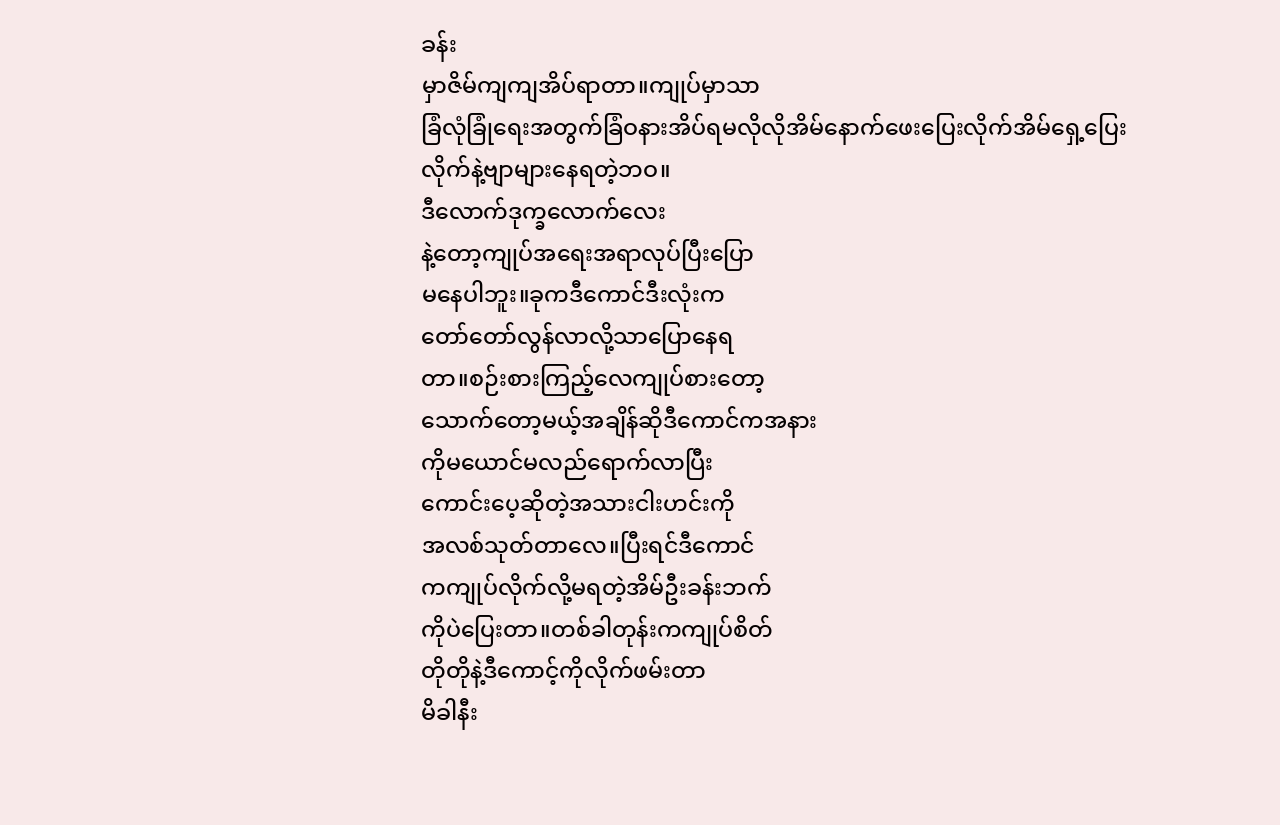ခန်း
မှာဇိမ်ကျကျအိပ်ရာတာ။ကျုပ်မှာသာ
ခြံလုံခြုံရေးအတွက်ခြံဝနားအိပ်ရမလိုလိုအိမ်နောက်ဖေးပြေးလိုက်အိမ်ရှေ့ပြေး
လိုက်နဲ့ဗျာများနေရတဲ့ဘဝ။
ဒီလောက်ဒုက္ခလောက်လေး
နဲ့တော့ကျုပ်အရေးအရာလုပ်ပြီးပြော
မနေပါဘူး။ခုကဒီကောင်ဒီးလုံးက
တော်တော်လွန်လာလို့သာပြောနေရ
တာ။စဉ်းစားကြည့်လေကျုပ်စားတော့
သောက်တော့မယ့်အချိန်ဆိုဒီကောင်ကအနား
ကိုမယောင်မလည်ရောက်လာပြီး
ကောင်းပေ့ဆိုတဲ့အသားငါးဟင်းကို
အလစ်သုတ်တာလေ။ပြီးရင်ဒီကောင်
ကကျုပ်လိုက်လို့မရတဲ့အိမ်ဦးခန်းဘက်
ကိုပဲပြေးတာ။တစ်ခါတုန်းကကျုပ်စိတ်
တိုတိုနဲ့ဒီကောင့်ကိုလိုက်ဖမ်းတာ
မိခါနီး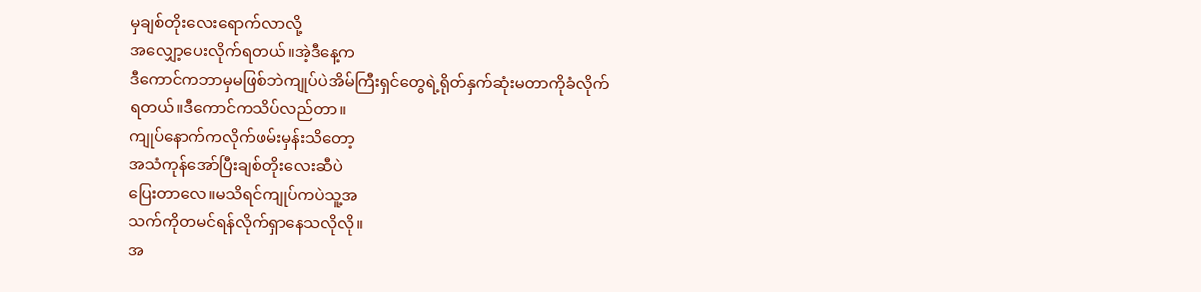မှချစ်တိုးလေးရောက်လာလို့
အလျှော့ပေးလိုက်ရတယ်။အဲ့ဒီနေ့က
ဒီကောင်ကဘာမှမဖြစ်ဘဲကျုပ်ပဲအိမ်ကြီးရှင်တွေရဲ့ရိုတ်နှက်ဆုံးမတာကိုခံလိုက်
ရတယ်။ဒီကောင်ကသိပ်လည်တာ။
ကျုပ်နောက်ကလိုက်ဖမ်းမှန်းသိတော့
အသံကုန်အော်ပြီးချစ်တိုးလေးဆီပဲ
ပြေးတာလေ။မသိရင်ကျုပ်ကပဲသူ့အ
သက်ကိုတမင်ရန်လိုက်ရှာနေသလိုလို။
အ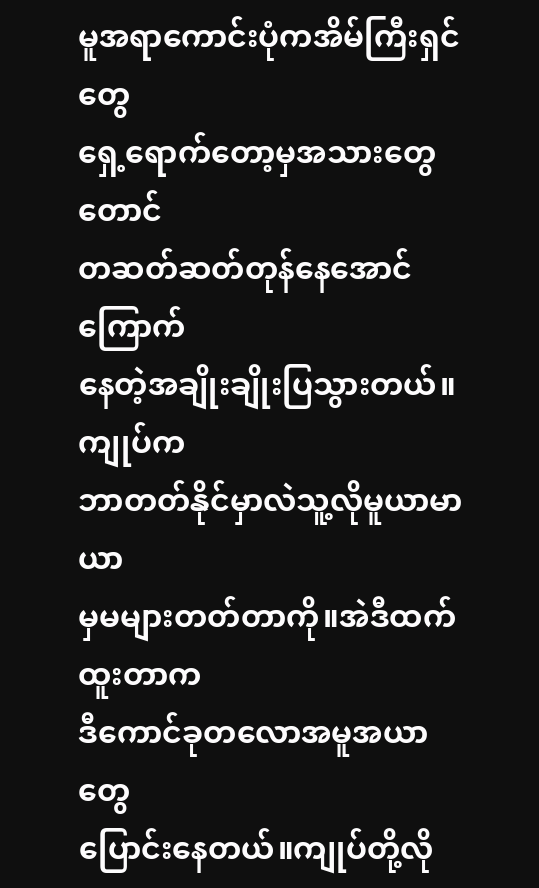မူအရာကောင်းပုံကအိမ်ကြီးရှင်တွေ
ရှေ့ရောက်တော့မှအသားတွေတောင်
တဆတ်ဆတ်တုန်နေအောင်ကြောက်
နေတဲ့အချိုးချိုးပြသွားတယ်။ကျုပ်က
ဘာတတ်နိုင်မှာလဲသူ့လိုမူယာမာယာ
မှမများတတ်တာကို။အဲဒီထက်ထူးတာက
ဒီကောင်ခုတလောအမူအယာတွေ
ပြောင်းနေတယ်။ကျုပ်တို့လို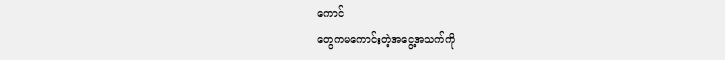ကောင်
တွေကမကောင်းတဲ့အငွေ့အသက်ကို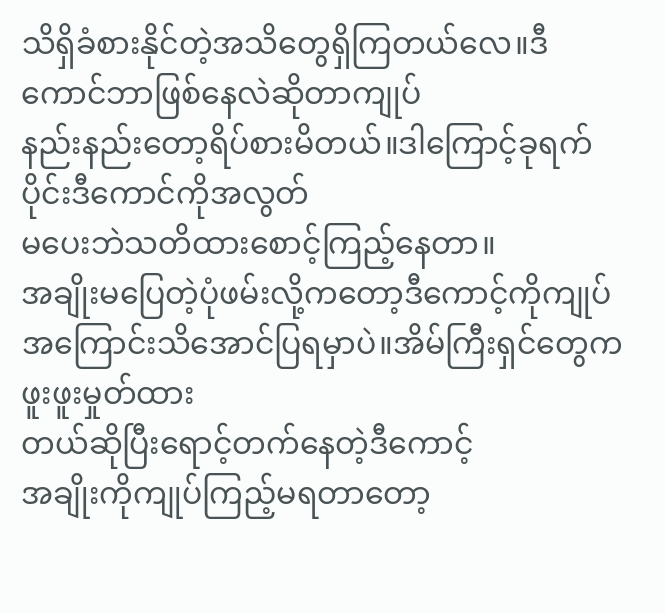သိရှိခံစားနိုင်တဲ့အသိတွေရှိကြတယ်လေ။ဒီကောင်ဘာဖြစ်နေလဲဆိုတာကျုပ်
နည်းနည်းတော့ရိပ်စားမိတယ်။ဒါကြောင့်ခုရက်ပိုင်းဒီကောင်ကိုအလွတ်
မပေးဘဲသတိထားစောင့်ကြည့်နေတာ။
အချိုးမပြေတဲ့ပုံဖမ်းလို့ကတော့ဒီကောင့်ကိုကျုပ်အကြောင်းသိအောင်ပြရမှာပဲ။အိမ်ကြီးရှင်တွေကဖူးဖူးမှုတ်ထား
တယ်ဆိုပြီးရောင့်တက်နေတဲ့ဒီကောင့်
အချိုးကိုကျုပ်ကြည့်မရတာတော့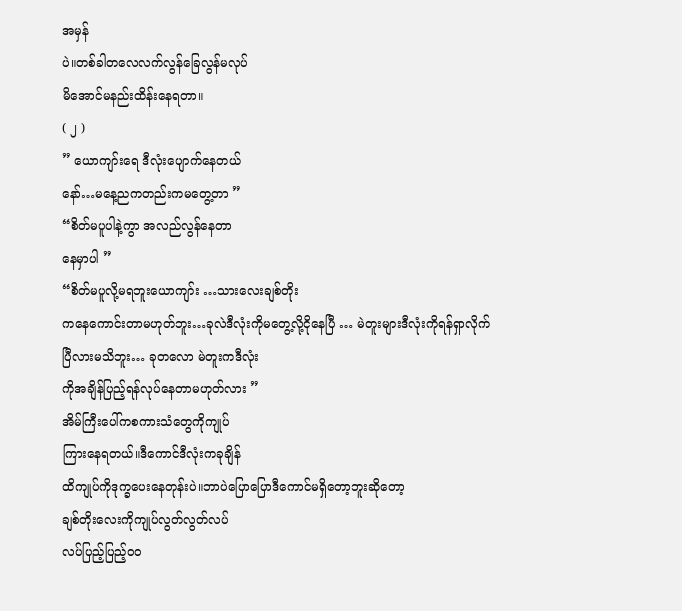အမှန်
ပဲ။တစ်ခါတလေလက်လွန်ခြေလွန်မလုပ်
မိအောင်မနည်းထိန်းနေရတာ။
( ၂ )
” ယောကျာ်းရေ ဒီလုံးပျောက်နေတယ်
နော်…မနေ့ညကတည်းကမတွေ့တာ ”
“စိတ်မပူပါနဲ့ကွာ အလည်လွန်နေတာ
နေမှာပါ ”
“စိတ်မပူလို့မရဘူးယောကျာ်း …သားလေးချစ်တိုး
ကနေကောင်းတာမဟုတ်ဘူး…ခုလဲဒီလုံးကိုမတွေ့လို့ငိုနေပြီ … မဲတူးများဒီလုံးကိုရန်ရှာလိုက်
ပြီလားမသိဘူး… ခုတလော မဲတူးကဒီလုံး
ကိုအချိန်ပြည့်ရန်လုပ်နေတာမဟုတ်လား ”
အိမ်ကြီးပေါ်ကစကားသံတွေကိုကျုပ်
ကြားနေရတယ်။ဒီကောင်ဒီလုံးကခုချိန်
ထိကျုပ်ကိုဒုက္ခပေးနေတုန်းပဲ။ဘာပဲပြောပြောဒီကောင်မရှိတော့ဘူးဆိုတော့
ချစ်တိုးလေးကိုကျုပ်လွတ်လွတ်လပ်
လပ်ပြည့်ပြည့်ဝဝ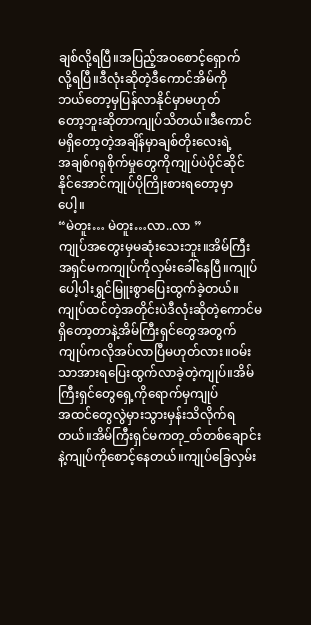ချစ်လို့ရပြီ။အပြည့်အဝစောင့်ရှောက်
လို့ရပြီ။ဒီလုံးဆိုတဲ့ဒီကောင်အိမ်ကို
ဘယ်တော့မှပြန်လာနိုင်မှာမဟုတ်
တော့ဘူးဆိုတာကျုပ်သိတယ်။ဒီကောင်
မရှိတော့တဲ့အချိန်မှာချစ်တိုးလေးရဲ့
အချစ်ဂရုစိုက်မှုတွေကိုကျုပ်ပဲပိုင်ဆိုင်
နိုင်အောင်ကျုပ်ပိုကြိုးစားရတော့မှာ
ပေါ့။
“မဲတူး… မဲတူး…လာ..လာ ”
ကျုပ်အတွေးမှမဆုံးသေးဘူး။အိမ်ကြီး
အရှင်မကကျုပ်ကိုလှမ်းခေါ်နေပြီ။ကျုပ်
ပေါ့ပါးရွှင်မြူးစွာပြေးထွက်ခဲ့တယ်။
ကျုပ်ထင်တဲ့အတိုင်းပဲဒီလုံးဆိုတဲ့ကောင်မရှိတော့တာနဲ့အိမ်ကြီးရှင်တွေအတွက်ကျုပ်ကလိုအပ်လာပြီမဟုတ်လား။ဝမ်းသာအားရပြေးထွက်လာခဲ့တဲ့ကျုပ်။အိမ်ကြီးရှင်တွေရှေ့ကိုရောက်မှကျုပ်
အထင်တွေလွဲမှားသွားမှန်းသိလိုက်ရ
တယ်။အိမ်ကြီးရှင်မကတု_တ်တစ်ချောင်းနဲ့ကျုပ်ကိုစောင့်နေတယ်။ကျုပ်ခြေလှမ်း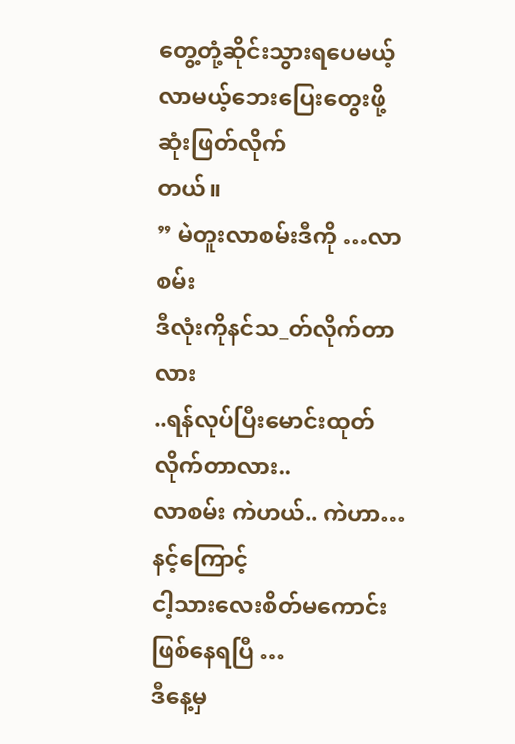တွေ့တုံ့ဆိုင်းသွားရပေမယ့်လာမယ့်ဘေးပြေးတွေးဖို့ဆုံးဖြတ်လိုက်
တယ်။
” မဲတူးလာစမ်းဒီကို …လာစမ်း
ဒီလုံးကိုနင်သ_တ်လိုက်တာလား
..ရန်လုပ်ပြီးမောင်းထုတ်လိုက်တာလား..
လာစမ်း ကဲဟယ်.. ကဲဟာ… နင့်ကြောင့်
ငါ့သားလေးစိတ်မကောင်းဖြစ်နေရပြီ …
ဒီနေ့မှ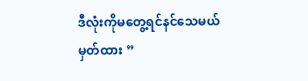ဒီလုံးကိုမတွေ့ရင်နင်သေမယ်
မှတ်ထား ”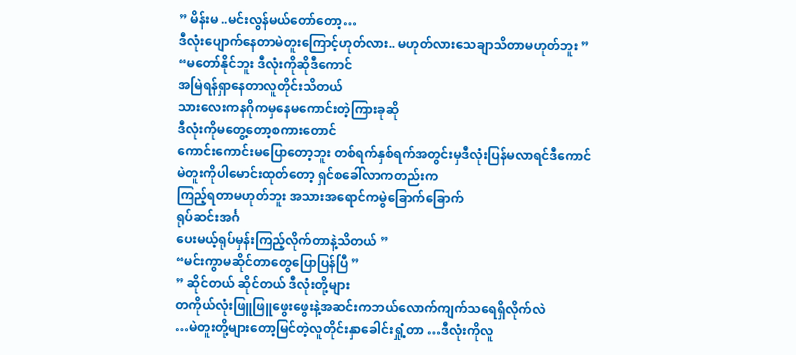” မိန်းမ ..မင်းလွန်မယ်တော်တော့…
ဒီလုံးပျောက်နေတာမဲတူးကြောင့်ဟုတ်လား.. မဟုတ်လားသေချာသိတာမဟုတ်ဘူး ”
“မတော်နိုင်ဘူး ဒီလုံးကိုဆိုဒီကောင်
အမြဲရန်ရှာနေတာလူတိုင်းသိတယ်
သားလေးကနဂိုကမှနေမကောင်းတဲ့ကြားခုဆို
ဒီလုံးကိုမတွေ့တော့စကားတောင်
ကောင်းကောင်းမပြောတော့ဘူး တစ်ရက်နှစ်ရက်အတွင်းမှဒီလုံးပြန်မလာရင်ဒီကောင်မဲတူးကိုပါမောင်းထုတ်တော့ ရှင်စခေါ်လာကတည်းက
ကြည့်ရတာမဟုတ်ဘူး အသားအရောင်ကမွဲခြောက်ခြောက်
ရုပ်ဆင်းအင်္ဂ
ပေးမယ့်ရုပ်မှန်းကြည့်လိုက်တာနဲ့သိတယ် ”
“မင်းကွာမဆိုင်တာတွေပြောပြန်ပြီ ”
” ဆိုင်တယ် ဆိုင်တယ် ဒီလုံးတို့များ
တကိုယ်လုံးဖြူဖြူဖွေးဖွေးနဲ့အဆင်းကဘယ်လောက်ကျက်သရေရှိလိုက်လဲ
…မဲတူးတို့များတော့မြင်တဲ့လူတိုင်းနှာခေါင်းရှုံ့တာ …ဒီလုံးကိုလူ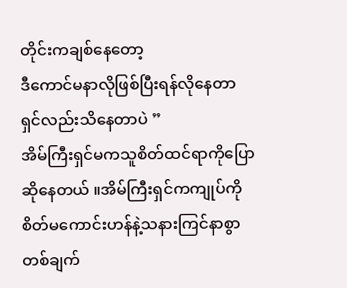တိုင်းကချစ်နေတော့
ဒီကောင်မနာလိုဖြစ်ပြီးရန်လိုနေတာ
ရှင်လည်းသိနေတာပဲ ”
အိမ်ကြီးရှင်မကသူစိတ်ထင်ရာကိုပြော
ဆိုနေတယ် ။အိမ်ကြီးရှင်ကကျုပ်ကို
စိတ်မကောင်းဟန်နဲ့သနားကြင်နာစွာ
တစ်ချက်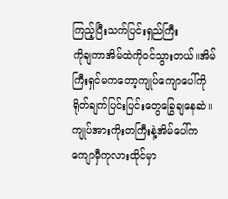ကြည့်ပြီးသက်ပြင်းရှည်ကြီး
ကိုချကာအိမ်ထဲကိုဝင်သွားတယ်။အိမ်
ကြီးရှင်မကတော့ကျုပ်ကျောပေါ်ကို
ရိုတ်ချက်ပြင်းပြင်းတွေခြွေချနေဆဲ။
ကျုပ်အားကိုးတကြီးနဲ့အိမ်ပေါ်က
ကျောမှီကုလားထိုင်မှာ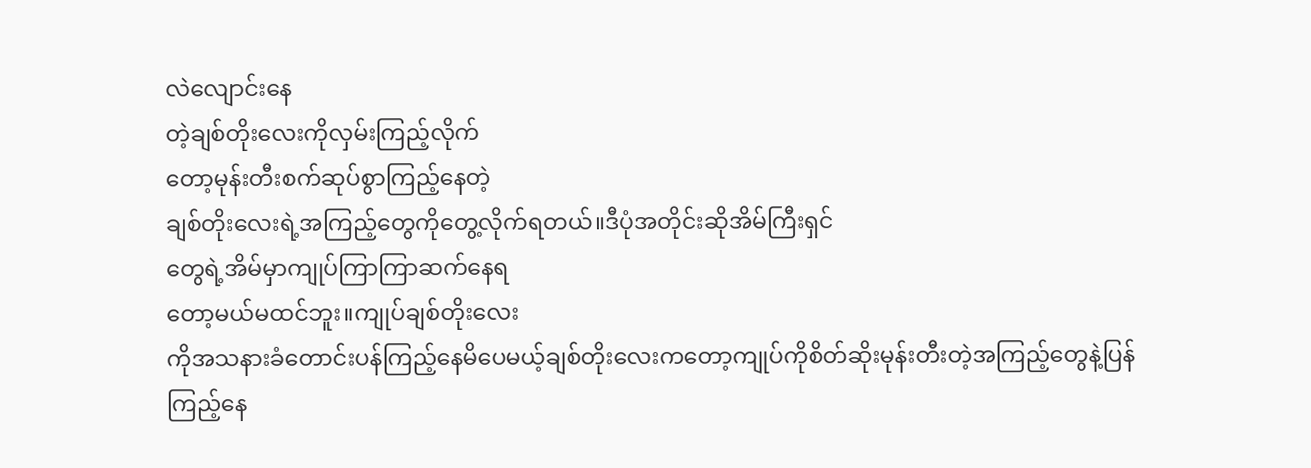လဲလျောင်းနေ
တဲ့ချစ်တိုးလေးကိုလှမ်းကြည့်လိုက်
တော့မုန်းတီးစက်ဆုပ်စွာကြည့်နေတဲ့
ချစ်တိုးလေးရဲ့အကြည့်တွေကိုတွေ့လိုက်ရတယ်။ဒီပုံအတိုင်းဆိုအိမ်ကြီးရှင်
တွေရဲ့အိမ်မှာကျုပ်ကြာကြာဆက်နေရ
တော့မယ်မထင်ဘူး။ကျုပ်ချစ်တိုးလေး
ကိုအသနားခံတောင်းပန်ကြည့်နေမိပေမယ့်ချစ်တိုးလေးကတော့ကျုပ်ကိုစိတ်ဆိုးမုန်းတီးတဲ့အကြည့်တွေနဲ့ပြန်
ကြည့်နေ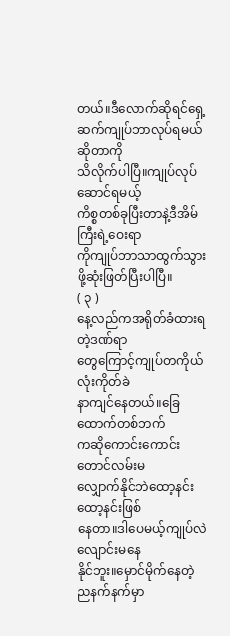တယ်။ဒီလောက်ဆိုရင်ရှေ့ဆက်ကျုပ်ဘာလုပ်ရမယ်ဆိုတာကို
သိလိုက်ပါပြီ။ကျုပ်လုပ်ဆောင်ရမယ့်
ကိစ္စတစ်ခုပြီးတာနဲ့ဒီအိမ်ကြီးရဲ့ဝေးရာ
ကိုကျုပ်ဘာသာထွက်သွားဖို့ဆုံးဖြတ်ပြီးပါပြီ။
( ၃ )
နေ့လည်ကအရိုတ်ခံထားရတဲ့ဒဏ်ရာ
တွေကြောင့်ကျုပ်တကိုယ်လုံးကိုတ်ခဲ
နာကျင်နေတယ်။ခြေထောက်တစ်ဘက်
ကဆိုကောင်းကောင်းတောင်လမ်းမ
လျှောက်နိုင်ဘဲထော့နင်းထော့နင်းဖြစ်
နေတာ။ဒါပေမယ့်ကျုပ်လဲလျောင်းမနေ
နိုင်ဘူး။မှောင်မိုက်နေတဲ့ညနက်နက်မှာ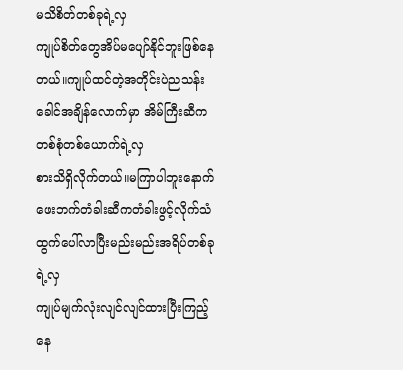မသိစိတ်တစ်ခုရဲ့လှ
ကျုပ်စိတ်တွေအိပ်မပျော်နိုင်ဘူးဖြစ်နေတယ်။ကျုပ်ထင်တဲ့အတိုင်းပဲညသန်းခေါင်အချိန်လောက်မှာ အိမ်ကြီးဆီက
တစ်စုံတစ်ယောက်ရဲ့လှ
စားသိရှိလိုက်တယ်။မကြာပါဘူးနောက်
ဖေးဘက်တံခါးဆီကတံခါးဖွင့်လိုက်သံ
ထွက်ပေါ်လာပြီးမည်းမည်းအရိပ်တစ်ခု
ရဲ့လှ
ကျုပ်မျက်လုံးလျင်လျင်ထားပြီးကြည့်
နေ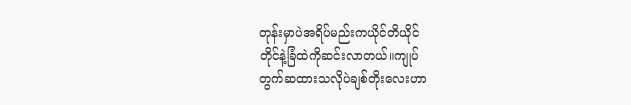တုန်းမှာပဲအရိပ်မည်းကယိုင်တိယိုင်
တိုင်နဲ့ခြံထဲကိုဆင်းလာတယ်။ကျုပ်
တွက်ဆထားသလိုပဲချစ်တိုးလေးဟာ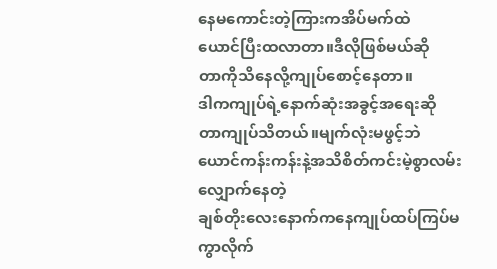နေမကောင်းတဲ့ကြားကအိပ်မက်ထဲ
ယောင်ပြီးထလာတာ။ဒီလိုဖြစ်မယ်ဆို
တာကိုသိနေလို့ကျုပ်စောင့်နေတာ။
ဒါကကျုပ်ရဲ့နောက်ဆုံးအခွင့်အရေးဆို
တာကျုပ်သိတယ်။မျက်လုံးမဖွင့်ဘဲ
ယောင်ကန်းကန်းနဲ့အသိစိတ်ကင်းမဲ့စွာလမ်းလျှောက်နေတဲ့
ချစ်တိုးလေးနောက်ကနေကျုပ်ထပ်ကြပ်မကွာလိုက်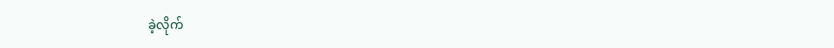ခဲ့လိုက်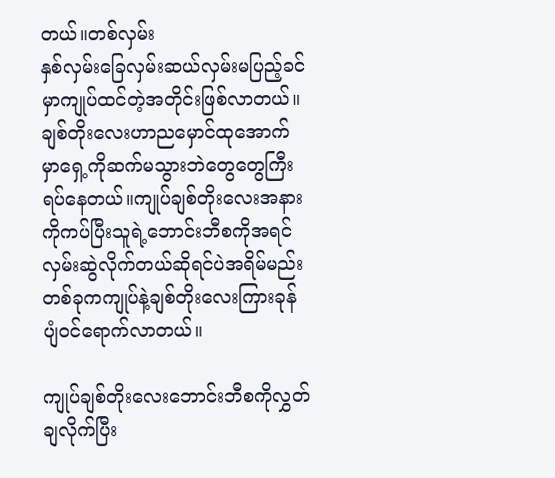တယ်။တစ်လှမ်း
နှစ်လှမ်းခြေလှမ်းဆယ်လှမ်းမပြည့်ခင်
မှာကျုပ်ထင်တဲ့အတိုင်းဖြစ်လာတယ်။
ချစ်တိုးလေးဟာညမှောင်ထုအောက်
မှာရှေ့ကိုဆက်မသွားဘဲတွေတွေကြီး
ရပ်နေတယ်။ကျုပ်ချစ်တိုးလေးအနား
ကိုကပ်ပြီးသူရဲ့ဘောင်းဘီစကိုအရင်
လှမ်းဆွဲလိုက်တယ်ဆိုရင်ပဲအရိမ်မည်း
တစ်ခုကကျုပ်နဲ့ချစ်တိုးလေးကြားခုန်
ပျံဝင်ရောက်လာတယ်။

ကျုပ်ချစ်တိုးလေးဘောင်းဘီစကိုလွှတ်
ချလိုက်ပြီး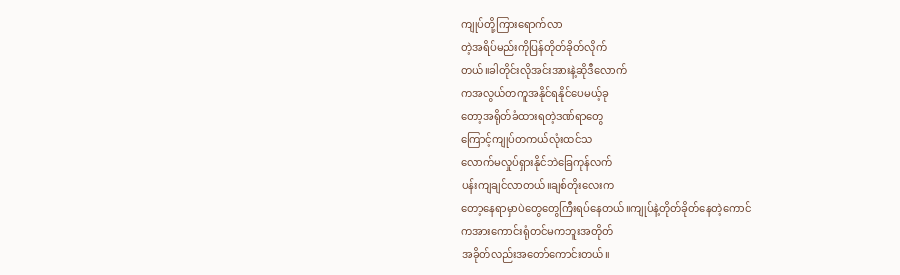ကျုပ်တို့ကြားရောက်လာ
တဲ့အရိပ်မည်းကိုပြန်တိုတ်ခိုတ်လိုက်
တယ်။ခါတိုင်းလိုအင်းအားနဲ့ဆိုဒီလောက်
ကအလွယ်တကူအနိုင်ရနိုင်ပေမယ့်ခု
တော့အရိုတ်ခံထားရတဲ့ဒဏ်ရာတွေ
ကြောင့်ကျုပ်တကယ်လုံးထင်သ
လောက်မလှုပ်ရှားနိုင်ဘဲခြေကုန်လက်
ပန်းကျချင်လာတယ်။ချစ်တိုးလေးက
တော့နေရာမှာပဲတွေတွေကြီးရပ်နေတယ်။ကျုပ်နဲ့တိုတ်ခိုတ်နေတဲ့ကောင်
ကအားကောင်းရုံတင်မကဘူးအတိုတ်
အခိုတ်လည်းအတော်ကောင်းတယ်။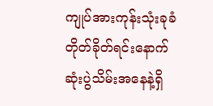ကျုပ်အားကုန်းသုံးခုခံတိုတ်ခိုတ်ရင်းနောက်ဆုံးပွဲသိမ်းအနေနဲ့ရှိ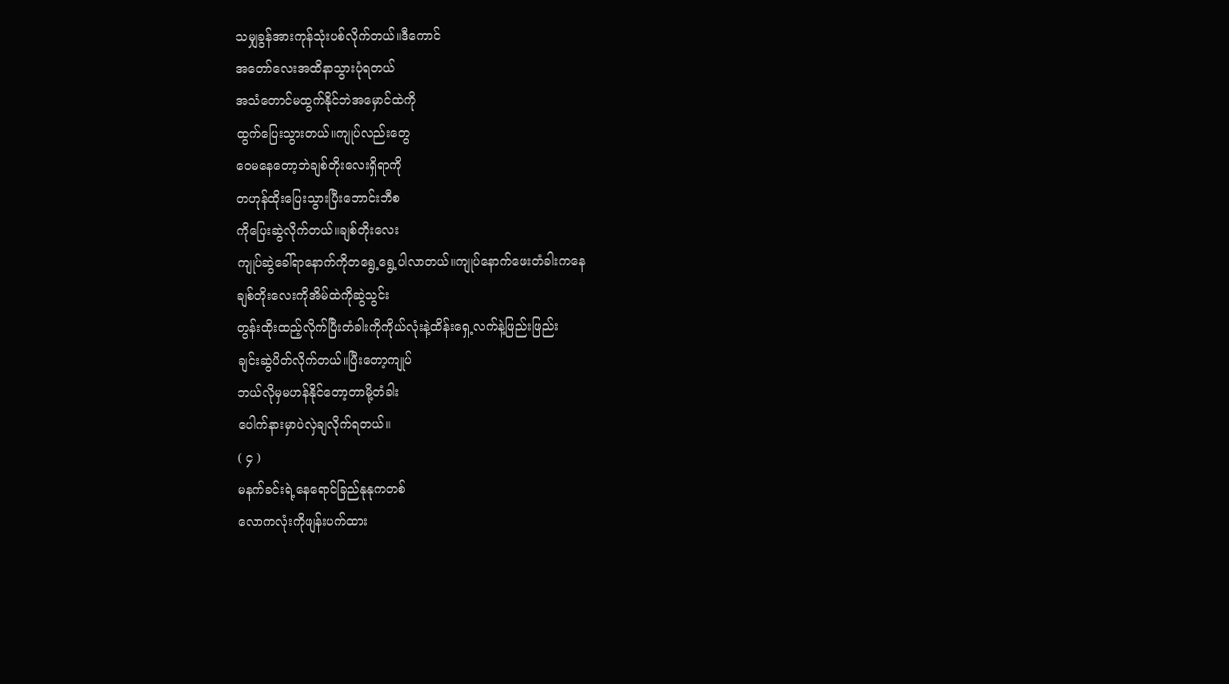သမျှခွန်အားကုန်သုံးပစ်လိုက်တယ်။ဒီကောင်
အတော်လေးအထိနာသွားပုံရတယ်
အသံတောင်မထွက်နိုင်ဘဲအမှောင်ထဲကို
ထွက်ပြေးသွားတယ်။ကျုပ်လည်းတွေ
ဝေမနေတော့ဘဲချစ်တိုးလေးရှိရာကို
တဟုန်ထိုးပြေးသွားပြီးဘောင်းဘီစ
ကိုပြေးဆွဲလိုက်တယ်။ချစ်တိုးလေး
ကျုပ်ဆွဲခေါ်ရာနောက်ကိုတရွေ့ရွေ့ပါလာတယ်။ကျုပ်နောက်ဖေးတံခါးကနေ
ချစ်တိုးလေးကိုအိမ်ထဲကိုဆွဲသွင်း
တွန်းထိုးထည့်လိုက်ပြီးတံခါးကိုကိုယ်လုံးနဲ့ထိန်းရှေ့လက်နဲ့ဖြည်းဖြည်း
ချင်းဆွဲပိတ်လိုက်တယ်။ပြီးတော့ကျုပ်
ဘယ်လိုမှမဟန်နိုင်တော့တာမို့တံခါး
ပေါက်နားမှာပဲလှဲချလိုက်ရတယ်။
( ၄ )
မနက်ခင်းရဲ့နေရောင်ခြည်နုနုကတစ်
လောကလုံးကိုဖျန်းပက်ထား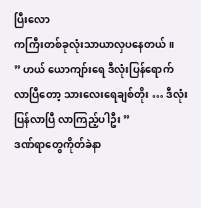ပြီးလော
ကကြီးတစ်ခုလုံးသာယာလှပနေတယ်။
” ဟယ် ယောကျာ်းရေ ဒီလုံးပြန်ရောက်
လာပြီတော့ သားလေးရေချစ်တိုး … ဒီလုံး
ပြန်လာပြီ လာကြည့်ပါဦး ”
ဒဏ်ရာတွေကိုတ်ခဲနာ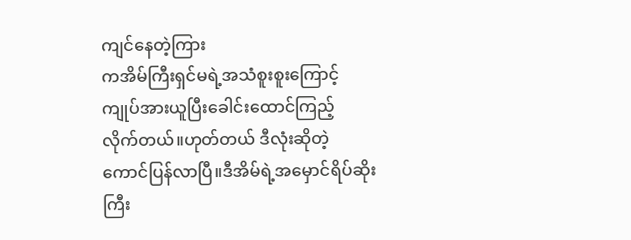ကျင်နေတဲ့ကြား
ကအိမ်ကြီးရှင်မရဲ့အသံစူးစူးကြောင့်
ကျုပ်အားယူပြီးခေါင်းထောင်ကြည့်
လိုက်တယ်။ဟုတ်တယ် ဒီလုံးဆိုတဲ့
ကောင်ပြန်လာပြီ။ဒီအိမ်ရဲ့အမှောင်ရိပ်ဆိုးကြီး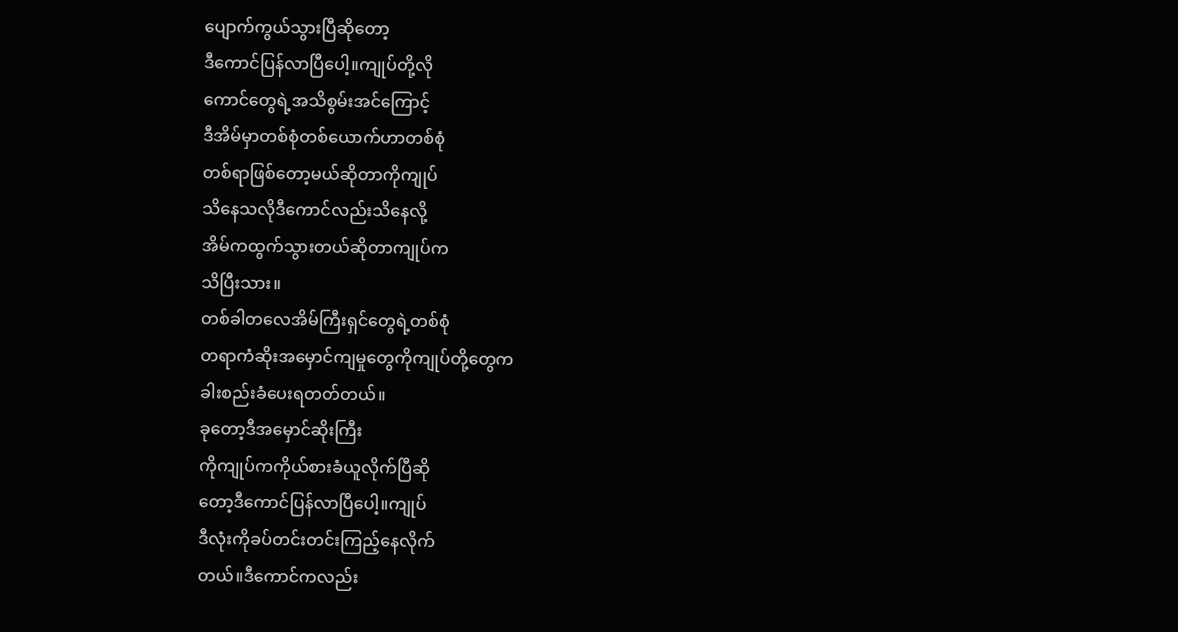ပျောက်ကွယ်သွားပြီဆိုတော့
ဒီကောင်ပြန်လာပြီပေါ့။ကျုပ်တို့လို
ကောင်တွေရဲ့အသိစွမ်းအင်ကြောင့်
ဒီအိမ်မှာတစ်စုံတစ်ယောက်ဟာတစ်စုံ
တစ်ရာဖြစ်တော့မယ်ဆိုတာကိုကျုပ်
သိနေသလိုဒီကောင်လည်းသိနေလို့
အိမ်ကထွက်သွားတယ်ဆိုတာကျုပ်က
သိပြီးသား။
တစ်ခါတလေအိမ်ကြီးရှင်တွေရဲ့တစ်စုံ
တရာကံဆိုးအမှောင်ကျမှုတွေကိုကျုပ်တို့တွေက
ခါးစည်းခံပေးရတတ်တယ်။
ခုတော့ဒီအမှောင်ဆိုးကြီး
ကိုကျုပ်ကကိုယ်စားခံယူလိုက်ပြီဆို
တော့ဒီကောင်ပြန်လာပြီပေါ့။ကျုပ်
ဒီလုံးကိုခပ်တင်းတင်းကြည့်နေလိုက်
တယ်။ဒီကောင်ကလည်း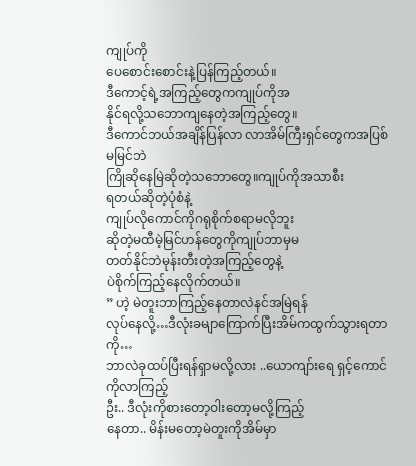ကျုပ်ကို
ပေစောင်းစောင်းနဲ့ပြန်ကြည့်တယ်။
ဒီကောင့်ရဲ့အကြည့်တွေကကျုပ်ကိုအ
နိုင်ရလို့သဘောကျနေတဲ့အကြည့်တွေ။
ဒီကောင်ဘယ်အချိန်ပြန်လာ လာအိမ်ကြီးရှင်တွေကအပြစ်မမြင်ဘဲ
ကြိုဆိုနေမြဲဆိုတဲ့သဘောတွေ။ကျုပ်ကိုအသာစီး
ရတယ်ဆိုတဲ့ပုံစံနဲ့
ကျုပ်လိုကောင်ကိုဂရုစိုက်စရာမလိုဘူး
ဆိုတဲ့မထီမဲ့မြင်ဟန်တွေကိုကျုပ်ဘာမှမ
တတ်နိုင်ဘဲမုန်းတီးတဲ့အကြည့်တွေနဲ့
ပဲစိုက်ကြည့်နေလိုက်တယ်။
” ဟဲ့ မဲတူးဘာကြည့်နေတာလဲနင်အမြဲရန်
လုပ်နေလို့…ဒီလုံးခမျာကြောက်ပြီးအိမ်ကထွက်သွားရတာကို…
ဘာလဲခုထပ်ပြီးရန်ရှာမလို့လား ..ယောကျာ်းရေ ရှင့်ကောင်ကိုလာကြည့်
ဦး.. ဒီလုံးကိုစားတော့ဝါးတော့မလို့ကြည့်
နေတာ.. မိန်းမတော့မဲတူးကိုအိမ်မှာ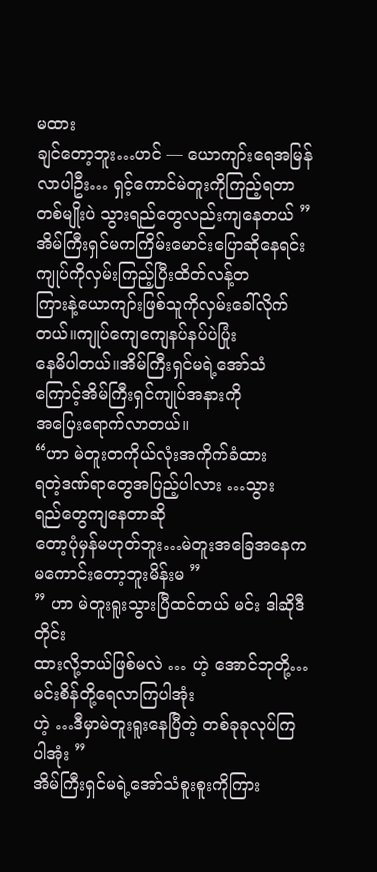မထား
ချင်တော့ဘူး…ဟင် — ယောကျာ်းရေအမြန်လာပါဦး… ရှင့်ကောင်မဲတူးကိုကြည့်ရတာတစ်မျိုးပဲ သွားရည်တွေလည်းကျနေတယ် ”
အိမ်ကြီးရှင်မကကြိမ်းမောင်းပြောဆိုနေရင်းကျုပ်ကိုလှမ်းကြည့်ပြီးထိတ်လန့်တ
ကြားနဲ့ယောကျာ်းဖြစ်သူကိုလှမ်းခေါ်လိုက်တယ်။ကျုပ်ကျေကျေနပ်နပ်ပဲပြုံး
နေမိပါတယ်။အိမ်ကြီးရှင်မရဲ့အော်သံ
ကြောင့်အိမ်ကြီးရှင်ကျုပ်အနားကို
အပြေးရောက်လာတယ်။
“ဟာ မဲတူးတကိုယ်လုံးအကိုက်ခံထား
ရတဲ့ဒဏ်ရာတွေအပြည့်ပါလား …သွား
ရည်တွေကျနေတာဆို
တော့ပုံမှန်မဟုတ်ဘူး…မဲတူးအခြေအနေက
မကောင်းတော့ဘူးမိန်းမ ”
” ဟာ မဲတူးရူးသွားပြီထင်တယ် မင်း ဒါဆိုဒီတိုင်း
ထားလို့ဘယ်ဖြစ်မလဲ … ဟဲ့ အောင်ဘုတို့…မင်းစိန်တို့ရေလာကြပါအုံး
ဟဲ့ …ဒီမှာမဲတူးရူးနေပြီတဲ့ တစ်ခုခုလုပ်ကြ
ပါအုံး ”
အိမ်ကြီးရှင်မရဲ့အော်သံစူးစူးကိုကြား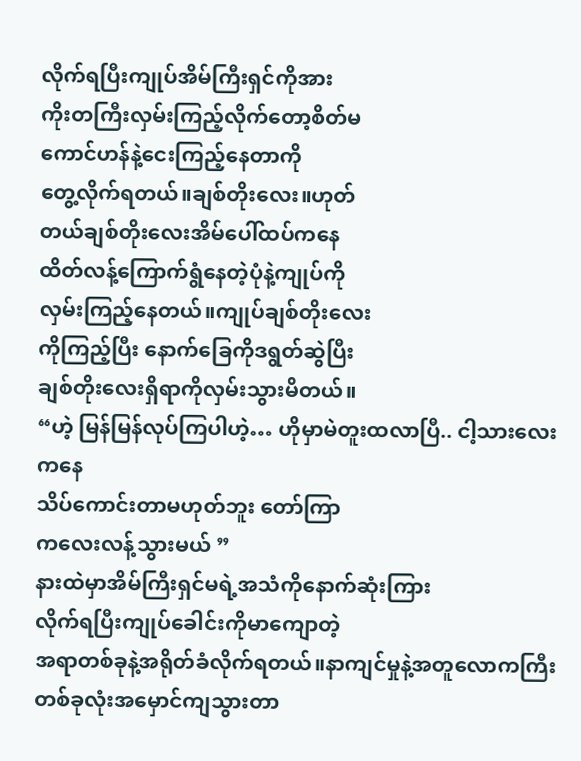လိုက်ရပြီးကျုပ်အိမ်ကြီးရှင်ကိုအား
ကိုးတကြီးလှမ်းကြည့်လိုက်တော့စိတ်မ
ကောင်ဟန်နဲ့ငေးကြည့်နေတာကို
တွေ့လိုက်ရတယ်။ချစ်တိုးလေး။ဟုတ်
တယ်ချစ်တိုးလေးအိမ်ပေါ်ထပ်ကနေ
ထိတ်လန့်ကြောက်ရွံနေတဲ့ပုံနဲ့ကျုပ်ကို
လှမ်းကြည့်နေတယ်။ကျုပ်ချစ်တိုးလေး
ကိုကြည့်ပြီး နောက်ခြေကိုဒရွတ်ဆွဲပြီး
ချစ်တိုးလေးရှိရာကိုလှမ်းသွားမိတယ်။
“ဟဲ့ မြန်မြန်လုပ်ကြပါဟဲ့… ဟိုမှာမဲတူးထလာပြီ.. ငါ့သားလေးကနေ
သိပ်ကောင်းတာမဟုတ်ဘူး တော်ကြာ
ကလေးလန့်သွားမယ် ”
နားထဲမှာအိမ်ကြီးရှင်မရဲ့အသံကိုနောက်ဆုံးကြား
လိုက်ရပြီးကျုပ်ခေါင်းကိုမာကျောတဲ့
အရာတစ်ခုနဲ့အရိုတ်ခံလိုက်ရတယ်။နာကျင်မှုနဲ့အတူလောကကြီးတစ်ခုလုံးအမှောင်ကျသွားတာ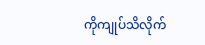ကိုကျုပ်သိလိုက်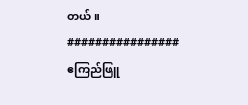တယ်။
################
ဧကြည်ဖြူ